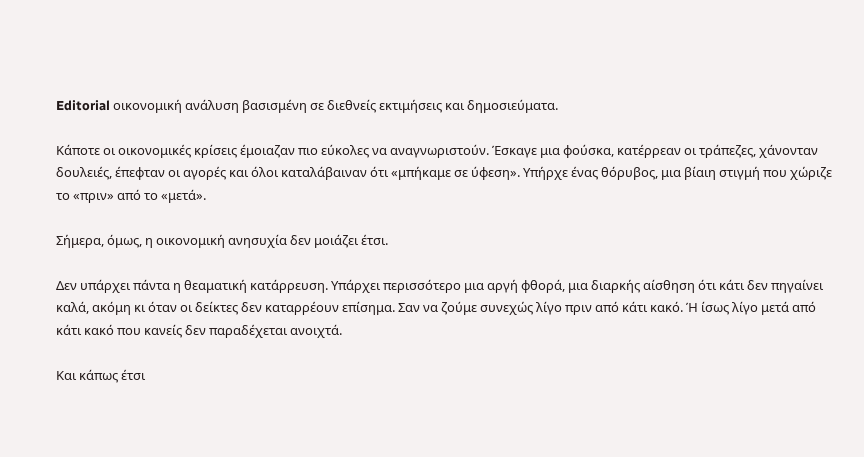Editorial οικονομική ανάλυση βασισμένη σε διεθνείς εκτιμήσεις και δημοσιεύματα.

Κάποτε οι οικονομικές κρίσεις έμοιαζαν πιο εύκολες να αναγνωριστούν. Έσκαγε μια φούσκα, κατέρρεαν οι τράπεζες, χάνονταν δουλειές, έπεφταν οι αγορές και όλοι καταλάβαιναν ότι «μπήκαμε σε ύφεση». Υπήρχε ένας θόρυβος, μια βίαιη στιγμή που χώριζε το «πριν» από το «μετά».

Σήμερα, όμως, η οικονομική ανησυχία δεν μοιάζει έτσι.

Δεν υπάρχει πάντα η θεαματική κατάρρευση. Υπάρχει περισσότερο μια αργή φθορά, μια διαρκής αίσθηση ότι κάτι δεν πηγαίνει καλά, ακόμη κι όταν οι δείκτες δεν καταρρέουν επίσημα. Σαν να ζούμε συνεχώς λίγο πριν από κάτι κακό. Ή ίσως λίγο μετά από κάτι κακό που κανείς δεν παραδέχεται ανοιχτά.

Και κάπως έτσι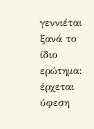γεννιέται ξανά το ίδιο ερώτημα: έρχεται ύφεση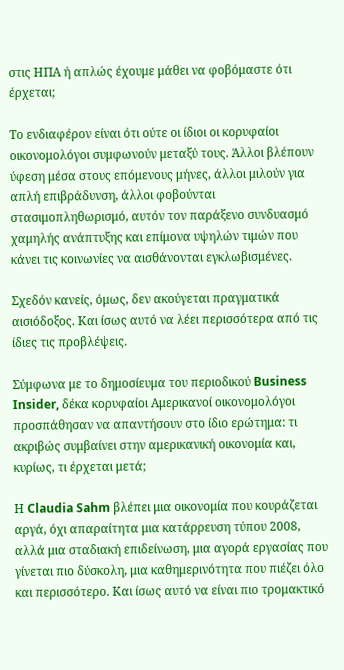στις ΗΠΑ ή απλώς έχουμε μάθει να φοβόμαστε ότι έρχεται;

Το ενδιαφέρον είναι ότι ούτε οι ίδιοι οι κορυφαίοι οικονομολόγοι συμφωνούν μεταξύ τους. Άλλοι βλέπουν ύφεση μέσα στους επόμενους μήνες, άλλοι μιλούν για απλή επιβράδυνση, άλλοι φοβούνται στασιμοπληθωρισμό, αυτόν τον παράξενο συνδυασμό χαμηλής ανάπτυξης και επίμονα υψηλών τιμών που κάνει τις κοινωνίες να αισθάνονται εγκλωβισμένες.

Σχεδόν κανείς, όμως, δεν ακούγεται πραγματικά αισιόδοξος. Και ίσως αυτό να λέει περισσότερα από τις ίδιες τις προβλέψεις.

Σύμφωνα με το δημοσίευμα του περιοδικού Business Insider, δέκα κορυφαίοι Αμερικανοί οικονομολόγοι προσπάθησαν να απαντήσουν στο ίδιο ερώτημα: τι ακριβώς συμβαίνει στην αμερικανική οικονομία και, κυρίως, τι έρχεται μετά;

Η Claudia Sahm βλέπει μια οικονομία που κουράζεται αργά, όχι απαραίτητα μια κατάρρευση τύπου 2008, αλλά μια σταδιακή επιδείνωση, μια αγορά εργασίας που γίνεται πιο δύσκολη, μια καθημερινότητα που πιέζει όλο και περισσότερο. Και ίσως αυτό να είναι πιο τρομακτικό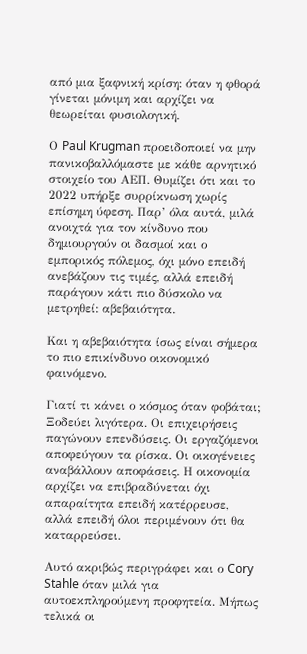από μια ξαφνική κρίση: όταν η φθορά γίνεται μόνιμη και αρχίζει να θεωρείται φυσιολογική.

Ο Paul Krugman προειδοποιεί να μην πανικοβαλλόμαστε με κάθε αρνητικό στοιχείο του ΑΕΠ. Θυμίζει ότι και το 2022 υπήρξε συρρίκνωση χωρίς επίσημη ύφεση. Παρ’ όλα αυτά, μιλά ανοιχτά για τον κίνδυνο που δημιουργούν οι δασμοί και ο εμπορικός πόλεμος, όχι μόνο επειδή ανεβάζουν τις τιμές, αλλά επειδή παράγουν κάτι πιο δύσκολο να μετρηθεί: αβεβαιότητα.

Και η αβεβαιότητα ίσως είναι σήμερα το πιο επικίνδυνο οικονομικό φαινόμενο.

Γιατί τι κάνει ο κόσμος όταν φοβάται; Ξοδεύει λιγότερα. Οι επιχειρήσεις παγώνουν επενδύσεις. Οι εργαζόμενοι αποφεύγουν τα ρίσκα. Οι οικογένειες αναβάλλουν αποφάσεις. Η οικονομία αρχίζει να επιβραδύνεται όχι απαραίτητα επειδή κατέρρευσε, αλλά επειδή όλοι περιμένουν ότι θα καταρρεύσει.

Αυτό ακριβώς περιγράφει και ο Cory Stahle όταν μιλά για αυτοεκπληρούμενη προφητεία. Μήπως τελικά οι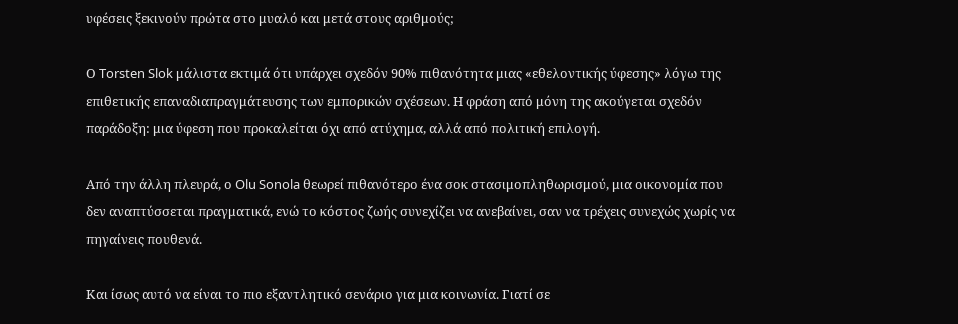υφέσεις ξεκινούν πρώτα στο μυαλό και μετά στους αριθμούς;

Ο Torsten Slok μάλιστα εκτιμά ότι υπάρχει σχεδόν 90% πιθανότητα μιας «εθελοντικής ύφεσης» λόγω της επιθετικής επαναδιαπραγμάτευσης των εμπορικών σχέσεων. Η φράση από μόνη της ακούγεται σχεδόν παράδοξη: μια ύφεση που προκαλείται όχι από ατύχημα, αλλά από πολιτική επιλογή.

Από την άλλη πλευρά, ο Olu Sonola θεωρεί πιθανότερο ένα σοκ στασιμοπληθωρισμού, μια οικονομία που δεν αναπτύσσεται πραγματικά, ενώ το κόστος ζωής συνεχίζει να ανεβαίνει, σαν να τρέχεις συνεχώς χωρίς να πηγαίνεις πουθενά.

Και ίσως αυτό να είναι το πιο εξαντλητικό σενάριο για μια κοινωνία. Γιατί σε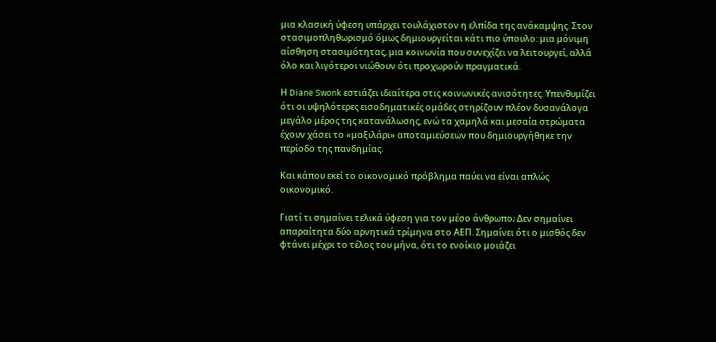μια κλασική ύφεση υπάρχει τουλάχιστον η ελπίδα της ανάκαμψης. Στον στασιμοπληθωρισμό όμως δημιουργείται κάτι πιο ύπουλο: μια μόνιμη αίσθηση στασιμότητας, μια κοινωνία που συνεχίζει να λειτουργεί, αλλά όλο και λιγότεροι νιώθουν ότι προχωρούν πραγματικά.

Η Diane Swonk εστιάζει ιδιαίτερα στις κοινωνικές ανισότητες. Υπενθυμίζει ότι οι υψηλότερες εισοδηματικές ομάδες στηρίζουν πλέον δυσανάλογα μεγάλο μέρος της κατανάλωσης, ενώ τα χαμηλά και μεσαία στρώματα έχουν χάσει το «μαξιλάρι» αποταμιεύσεων που δημιουργήθηκε την περίοδο της πανδημίας.

Και κάπου εκεί το οικονομικό πρόβλημα παύει να είναι απλώς οικονομικό.

Γιατί τι σημαίνει τελικά ύφεση για τον μέσο άνθρωπο; Δεν σημαίνει απαραίτητα δύο αρνητικά τρίμηνα στο ΑΕΠ. Σημαίνει ότι ο μισθός δεν φτάνει μέχρι το τέλος του μήνα, ότι το ενοίκιο μοιάζει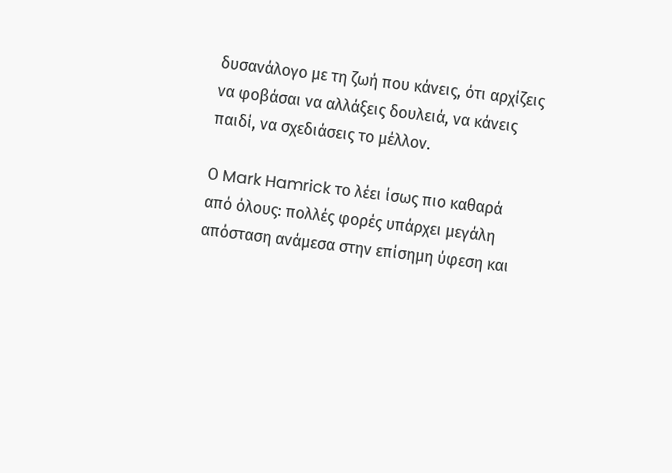δυσανάλογο με τη ζωή που κάνεις, ότι αρχίζεις να φοβάσαι να αλλάξεις δουλειά, να κάνεις παιδί, να σχεδιάσεις το μέλλον.

Ο Mark Hamrick το λέει ίσως πιο καθαρά από όλους: πολλές φορές υπάρχει μεγάλη απόσταση ανάμεσα στην επίσημη ύφεση και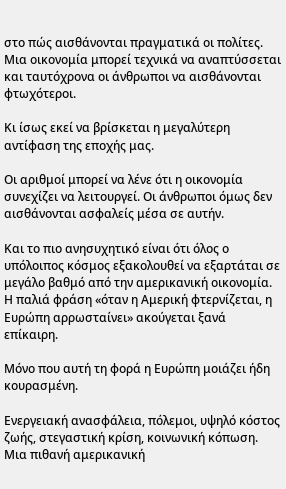στο πώς αισθάνονται πραγματικά οι πολίτες. Μια οικονομία μπορεί τεχνικά να αναπτύσσεται και ταυτόχρονα οι άνθρωποι να αισθάνονται φτωχότεροι.

Κι ίσως εκεί να βρίσκεται η μεγαλύτερη αντίφαση της εποχής μας.

Οι αριθμοί μπορεί να λένε ότι η οικονομία συνεχίζει να λειτουργεί. Οι άνθρωποι όμως δεν αισθάνονται ασφαλείς μέσα σε αυτήν.

Και το πιο ανησυχητικό είναι ότι όλος ο υπόλοιπος κόσμος εξακολουθεί να εξαρτάται σε μεγάλο βαθμό από την αμερικανική οικονομία. Η παλιά φράση «όταν η Αμερική φτερνίζεται, η Ευρώπη αρρωσταίνει» ακούγεται ξανά επίκαιρη.

Μόνο που αυτή τη φορά η Ευρώπη μοιάζει ήδη κουρασμένη.

Ενεργειακή ανασφάλεια, πόλεμοι, υψηλό κόστος ζωής, στεγαστική κρίση, κοινωνική κόπωση. Μια πιθανή αμερικανική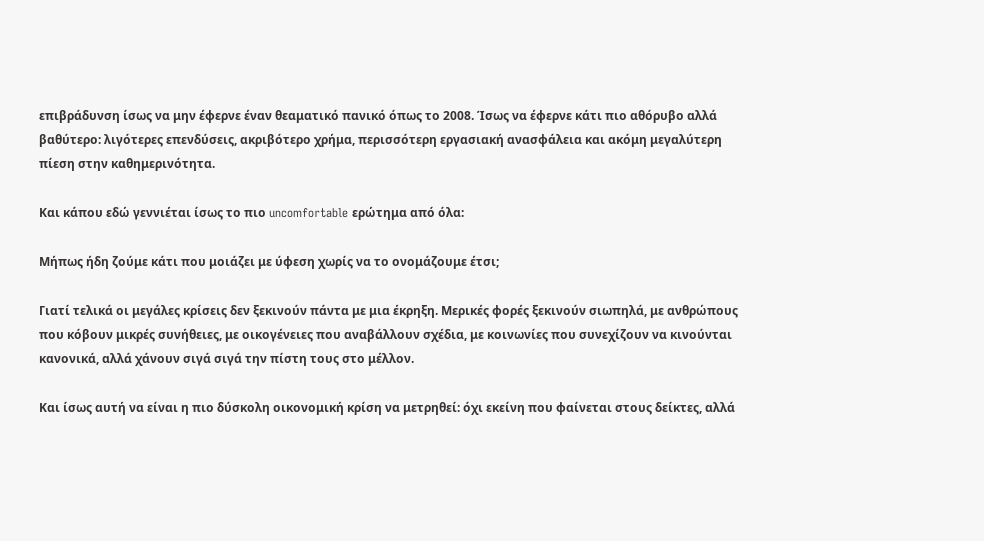επιβράδυνση ίσως να μην έφερνε έναν θεαματικό πανικό όπως το 2008. Ίσως να έφερνε κάτι πιο αθόρυβο αλλά βαθύτερο: λιγότερες επενδύσεις, ακριβότερο χρήμα, περισσότερη εργασιακή ανασφάλεια και ακόμη μεγαλύτερη πίεση στην καθημερινότητα.

Και κάπου εδώ γεννιέται ίσως το πιο uncomfortable ερώτημα από όλα:

Μήπως ήδη ζούμε κάτι που μοιάζει με ύφεση χωρίς να το ονομάζουμε έτσι;

Γιατί τελικά οι μεγάλες κρίσεις δεν ξεκινούν πάντα με μια έκρηξη. Μερικές φορές ξεκινούν σιωπηλά, με ανθρώπους που κόβουν μικρές συνήθειες, με οικογένειες που αναβάλλουν σχέδια, με κοινωνίες που συνεχίζουν να κινούνται κανονικά, αλλά χάνουν σιγά σιγά την πίστη τους στο μέλλον.

Και ίσως αυτή να είναι η πιο δύσκολη οικονομική κρίση να μετρηθεί: όχι εκείνη που φαίνεται στους δείκτες, αλλά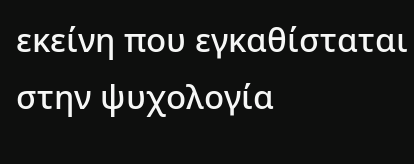εκείνη που εγκαθίσταται στην ψυχολογία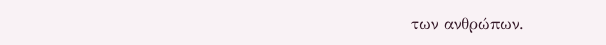των ανθρώπων.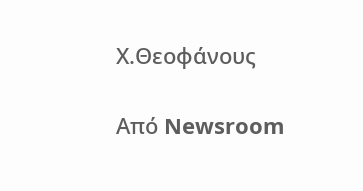Χ.Θεοφάνους

Από Newsroom